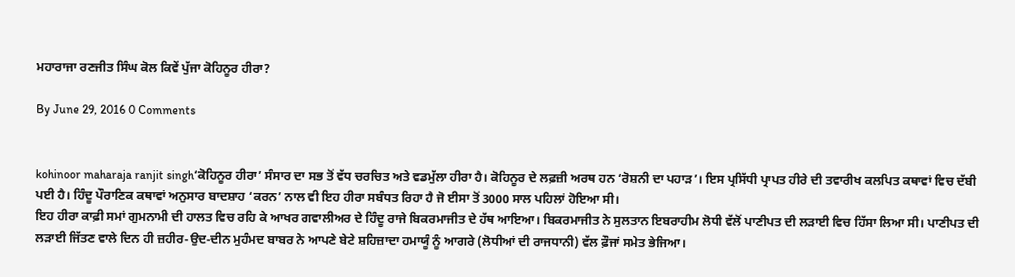ਮਹਾਰਾਜਾ ਰਣਜੀਤ ਸਿੰਘ ਕੋਲ ਕਿਵੇਂ ਪੁੱਜਾ ਕੋਹਿਨੂਰ ਹੀਰਾ?

By June 29, 2016 0 Comments


kohinoor maharaja ranjit singh‘ਕੋਹਿਨੂਰ ਹੀਰਾ’ ਸੰਸਾਰ ਦਾ ਸਭ ਤੋਂ ਵੱਧ ਚਰਚਿਤ ਅਤੇ ਵਡਮੁੱਲਾ ਹੀਰਾ ਹੈ। ਕੋਹਿਨੂਰ ਦੇ ਲਫ਼ਜ਼ੀ ਅਰਥ ਹਨ ‘ਰੋਸ਼ਨੀ ਦਾ ਪਹਾੜ’। ਇਸ ਪ੍ਰਸਿੱਧੀ ਪ੍ਰਾਪਤ ਹੀਰੇ ਦੀ ਤਵਾਰੀਖ ਕਲਪਿਤ ਕਥਾਵਾਂ ਵਿਚ ਦੱਬੀ ਪਈ ਹੈ। ਹਿੰਦੂ ਪੌਰਾਣਿਕ ਕਥਾਵਾਂ ਅਨੁਸਾਰ ਬਾਦਸ਼ਾਹ ‘ਕਰਨ’ ਨਾਲ ਵੀ ਇਹ ਹੀਰਾ ਸਬੰਧਤ ਰਿਹਾ ਹੈ ਜੋ ਈਸਾ ਤੋਂ 3000 ਸਾਲ ਪਹਿਲਾਂ ਹੋਇਆ ਸੀ।
ਇਹ ਹੀਰਾ ਕਾਫ਼ੀ ਸਮਾਂ ਗੁਮਨਾਮੀ ਦੀ ਹਾਲਤ ਵਿਚ ਰਹਿ ਕੇ ਆਖਰ ਗਵਾਲੀਅਰ ਦੇ ਹਿੰਦੂ ਰਾਜੇ ਬਿਕਰਮਾਜੀਤ ਦੇ ਹੱਥ ਆਇਆ। ਬਿਕਰਮਾਜੀਤ ਨੇ ਸੁਲਤਾਨ ਇਬਰਾਹੀਮ ਲੋਧੀ ਵੱਲੋਂ ਪਾਣੀਪਤ ਦੀ ਲੜਾਈ ਵਿਚ ਹਿੱਸਾ ਲਿਆ ਸੀ। ਪਾਣੀਪਤ ਦੀ ਲੜਾਈ ਜਿੱਤਣ ਵਾਲੇ ਦਿਨ ਹੀ ਜ਼ਹੀਰ-ਉਦ-ਦੀਨ ਮੁਹੰਮਦ ਬਾਬਰ ਨੇ ਆਪਣੇ ਬੇਟੇ ਸ਼ਹਿਜ਼ਾਦਾ ਹਮਾਯੂੰ ਨੂੰ ਆਗਰੇ (ਲੋਧੀਆਂ ਦੀ ਰਾਜਧਾਨੀ) ਵੱਲ ਫ਼ੌਜਾਂ ਸਮੇਤ ਭੇਜਿਆ।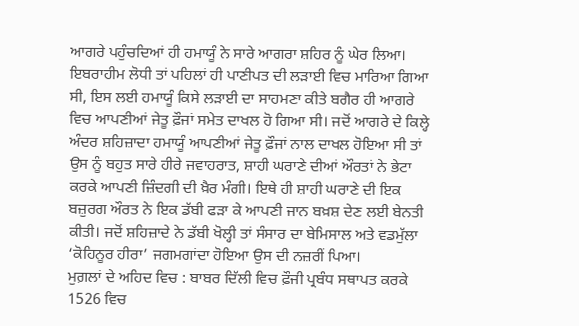ਆਗਰੇ ਪਹੁੰਚਦਿਆਂ ਹੀ ਹਮਾਯੂੰ ਨੇ ਸਾਰੇ ਆਗਰਾ ਸ਼ਹਿਰ ਨੂੰ ਘੇਰ ਲਿਆ।
ਇਬਰਾਹੀਮ ਲੋਧੀ ਤਾਂ ਪਹਿਲਾਂ ਹੀ ਪਾਣੀਪਤ ਦੀ ਲੜਾਈ ਵਿਚ ਮਾਰਿਆ ਗਿਆ ਸੀ, ਇਸ ਲਈ ਹਮਾਯੂੰ ਕਿਸੇ ਲੜਾਈ ਦਾ ਸਾਹਮਣਾ ਕੀਤੇ ਬਗੈਰ ਹੀ ਆਗਰੇ ਵਿਚ ਆਪਣੀਆਂ ਜੇਤੂ ਫ਼ੌਜਾਂ ਸਮੇਤ ਦਾਖਲ ਹੋ ਗਿਆ ਸੀ। ਜਦੋਂ ਆਗਰੇ ਦੇ ਕਿਲ੍ਹੇ ਅੰਦਰ ਸ਼ਹਿਜ਼ਾਦਾ ਹਮਾਯੂੰ ਆਪਣੀਆਂ ਜੇਤੂ ਫ਼ੌਜਾਂ ਨਾਲ ਦਾਖਲ ਹੋਇਆ ਸੀ ਤਾਂ ਉਸ ਨੂੰ ਬਹੁਤ ਸਾਰੇ ਹੀਰੇ ਜਵਾਹਰਾਤ, ਸ਼ਾਹੀ ਘਰਾਣੇ ਦੀਆਂ ਔਰਤਾਂ ਨੇ ਭੇਟਾ ਕਰਕੇ ਆਪਣੀ ਜ਼ਿੰਦਗੀ ਦੀ ਖ਼ੈਰ ਮੰਗੀ। ਇਥੇ ਹੀ ਸ਼ਾਹੀ ਘਰਾਣੇ ਦੀ ਇਕ ਬਜ਼ੁਰਗ ਔਰਤ ਨੇ ਇਕ ਡੱਬੀ ਫੜਾ ਕੇ ਆਪਣੀ ਜਾਨ ਬਖ਼ਸ਼ ਦੇਣ ਲਈ ਬੇਨਤੀ ਕੀਤੀ। ਜਦੋਂ ਸ਼ਹਿਜ਼ਾਦੇ ਨੇ ਡੱਬੀ ਖੋਲ੍ਹੀ ਤਾਂ ਸੰਸਾਰ ਦਾ ਬੇਮਿਸਾਲ ਅਤੇ ਵਡਮੁੱਲਾ ‘ਕੋਹਿਨੂਰ ਹੀਰਾ’ ਜਗਮਗਾਂਦਾ ਹੋਇਆ ਉਸ ਦੀ ਨਜ਼ਰੀਂ ਪਿਆ।
ਮੁਗ਼ਲਾਂ ਦੇ ਅਹਿਦ ਵਿਚ : ਬਾਬਰ ਦਿੱਲੀ ਵਿਚ ਫ਼ੌਜੀ ਪ੍ਰਬੰਧ ਸਥਾਪਤ ਕਰਕੇ 1526 ਵਿਚ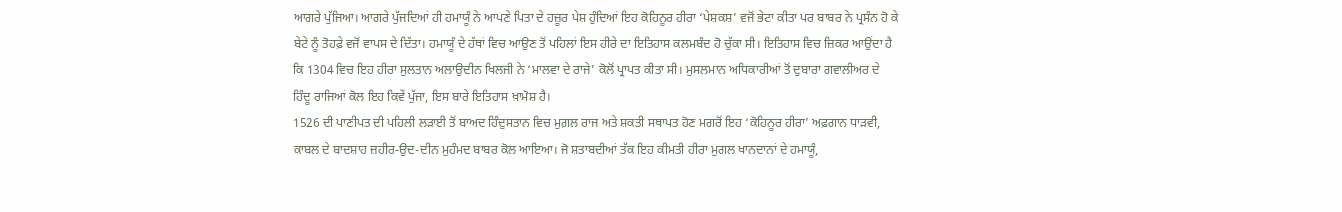ਆਗਰੇ ਪੁੱਜਿਆ। ਆਗਰੇ ਪੁੱਜਦਿਆਂ ਹੀ ਹਮਾਯੂੰ ਨੇ ਆਪਣੇ ਪਿਤਾ ਦੇ ਹਜ਼ੂਰ ਪੇਸ਼ ਹੁੰਦਿਆਂ ਇਹ ਕੋਹਿਨੂਰ ਹੀਰਾ ‘ਪੇਸ਼ਕਸ਼’ ਵਜੋਂ ਭੇਟਾ ਕੀਤਾ ਪਰ ਬਾਬਰ ਨੇ ਪ੍ਰਸੰਨ ਹੋ ਕੇ ਬੇਟੇ ਨੂੰ ਤੋਹਫ਼ੇ ਵਜੋਂ ਵਾਪਸ ਦੇ ਦਿੱਤਾ। ਹਮਾਯੂੰ ਦੇ ਹੱਥਾਂ ਵਿਚ ਆਉਣ ਤੋਂ ਪਹਿਲਾਂ ਇਸ ਹੀਰੇ ਦਾ ਇਤਿਹਾਸ ਕਲਮਬੰਦ ਹੋ ਚੁੱਕਾ ਸੀ। ਇਤਿਹਾਸ ਵਿਚ ਜ਼ਿਕਰ ਆਉਂਦਾ ਹੈ ਕਿ 1304 ਵਿਚ ਇਹ ਹੀਰਾ ਸੁਲਤਾਨ ਅਲਾਉਦੀਨ ਖਿਲਜੀ ਨੇ ‘ਮਾਲਵਾ ਦੇ ਰਾਜੇ’ ਕੋਲੋਂ ਪ੍ਰਾਪਤ ਕੀਤਾ ਸੀ। ਮੁਸਲਮਾਨ ਅਧਿਕਾਰੀਆਂ ਤੋਂ ਦੁਬਾਰਾ ਗਵਾਲੀਅਰ ਦੇ ਹਿੰਦੂ ਰਾਜਿਆਂ ਕੋਲ ਇਹ ਕਿਵੇਂ ਪੁੱਜਾ, ਇਸ ਬਾਰੇ ਇਤਿਹਾਸ ਖ਼ਾਮੋਸ਼ ਹੈ।
1526 ਦੀ ਪਾਣੀਪਤ ਦੀ ਪਹਿਲੀ ਲੜਾਈ ਤੋਂ ਬਾਅਦ ਹਿੰਦੁਸਤਾਨ ਵਿਚ ਮੁਗ਼ਲ ਰਾਜ ਅਤੇ ਸ਼ਕਤੀ ਸਥਾਪਤ ਹੋਣ ਮਗਰੋਂ ਇਹ ‘ਕੋਹਿਨੂਰ ਹੀਰਾ’ ਅਫ਼ਗਾਨ ਧਾੜਵੀ, ਕਾਬਲ ਦੇ ਬਾਦਸ਼ਾਹ ਜ਼ਹੀਰ-ਉਦ-ਦੀਨ ਮੁਹੰਮਦ ਬਾਬਰ ਕੋਲ ਆਇਆ। ਜੋ ਸ਼ਤਾਬਦੀਆਂ ਤੱਕ ਇਹ ਕੀਮਤੀ ਹੀਰਾ ਮੁਗਲ ਖਾਨਦਾਨਾਂ ਦੇ ਹਮਾਯੂੰ,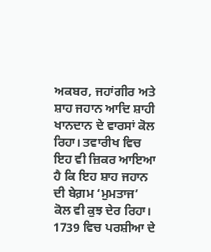ਅਕਬਰ, ਜਹਾਂਗੀਰ ਅਤੇ ਸ਼ਾਹ ਜਹਾਨ ਆਦਿ ਸ਼ਾਹੀ ਖਾਨਦਾਨ ਦੇ ਵਾਰਸਾਂ ਕੋਲ ਰਿਹਾ। ਤਵਾਰੀਖ ਵਿਚ ਇਹ ਵੀ ਜ਼ਿਕਰ ਆਇਆ ਹੈ ਕਿ ਇਹ ਸ਼ਾਹ ਜਹਾਨ ਦੀ ਬੇਗ਼ਮ ‘ਮੁਮਤਾਜ’ ਕੋਲ ਵੀ ਕੁਝ ਦੇਰ ਰਿਹਾ।
1739 ਵਿਚ ਪਰਸ਼ੀਆ ਦੇ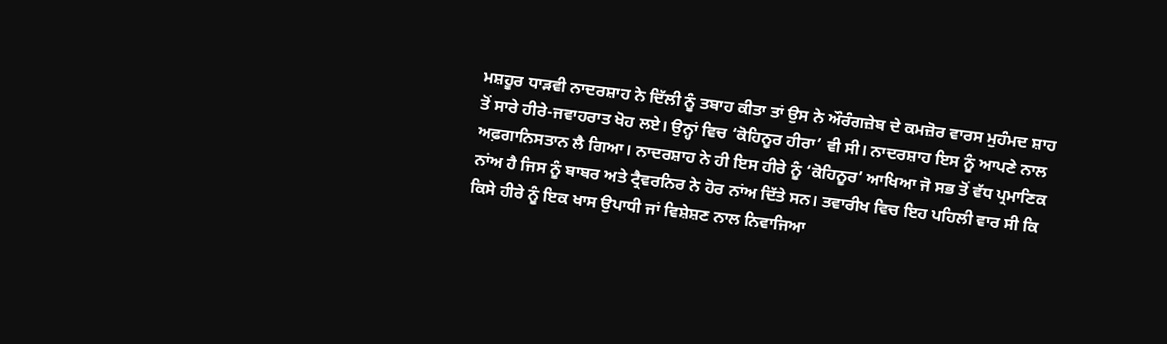ਮਸ਼ਹੂਰ ਧਾੜਵੀ ਨਾਦਰਸ਼ਾਹ ਨੇ ਦਿੱਲੀ ਨੂੰ ਤਬਾਹ ਕੀਤਾ ਤਾਂ ਉਸ ਨੇ ਔਰੰਗਜ਼ੇਬ ਦੇ ਕਮਜ਼ੋਰ ਵਾਰਸ ਮੁਹੰਮਦ ਸ਼ਾਹ ਤੋਂ ਸਾਰੇ ਹੀਰੇ-ਜਵਾਹਰਾਤ ਖੋਹ ਲਏ। ਉਨ੍ਹਾਂ ਵਿਚ ‘ਕੋਹਿਨੂਰ ਹੀਰਾ’ ਵੀ ਸੀ। ਨਾਦਰਸ਼ਾਹ ਇਸ ਨੂੰ ਆਪਣੇ ਨਾਲ ਅਫ਼ਗਾਨਿਸਤਾਨ ਲੈ ਗਿਆ। ਨਾਦਰਸ਼ਾਹ ਨੇ ਹੀ ਇਸ ਹੀਰੇ ਨੂੰ ‘ਕੋਹਿਨੂਰ’ ਆਖਿਆ ਜੋ ਸਭ ਤੋਂ ਵੱਧ ਪ੍ਰਮਾਣਿਕ ਨਾਂਅ ਹੈ ਜਿਸ ਨੂੰ ਬਾਬਰ ਅਤੇ ਟ੍ਰੈਵਰਨਿਰ ਨੇ ਹੋਰ ਨਾਂਅ ਦਿੱਤੇ ਸਨ। ਤਵਾਰੀਖ ਵਿਚ ਇਹ ਪਹਿਲੀ ਵਾਰ ਸੀ ਕਿ ਕਿਸੇ ਹੀਰੇ ਨੂੰ ਇਕ ਖਾਸ ਉਪਾਧੀ ਜਾਂ ਵਿਸ਼ੇਸ਼ਣ ਨਾਲ ਨਿਵਾਜਿਆ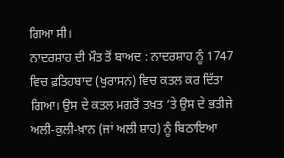ਗਿਆ ਸੀ।
ਨਾਦਰਸ਼ਾਹ ਦੀ ਮੌਤ ਤੋਂ ਬਾਅਦ : ਨਾਦਰਸ਼ਾਹ ਨੂੰ 1747 ਵਿਚ ਫ਼ਤਿਹਬਾਦ (ਖੁਰਾਸਨ) ਵਿਚ ਕਤਲ ਕਰ ਦਿੱਤਾ ਗਿਆ। ਉਸ ਦੇ ਕਤਲ ਮਗਰੋਂ ਤਖ਼ਤ ‘ਤੇ ਉਸ ਦੇ ਭਤੀਜੇ ਅਲੀ-ਕੁਲੀ-ਖ਼ਾਨ (ਜਾਂ ਅਲੀ ਸ਼ਾਹ) ਨੂੰ ਬਿਠਾਇਆ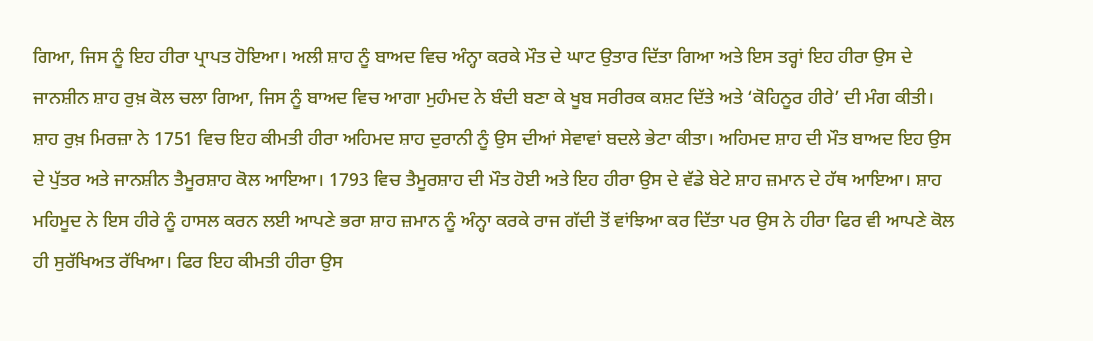ਗਿਆ, ਜਿਸ ਨੂੰ ਇਹ ਹੀਰਾ ਪ੍ਰਾਪਤ ਹੋਇਆ। ਅਲੀ ਸ਼ਾਹ ਨੂੰ ਬਾਅਦ ਵਿਚ ਅੰਨ੍ਹਾ ਕਰਕੇ ਮੌਤ ਦੇ ਘਾਟ ਉਤਾਰ ਦਿੱਤਾ ਗਿਆ ਅਤੇ ਇਸ ਤਰ੍ਹਾਂ ਇਹ ਹੀਰਾ ਉਸ ਦੇ ਜਾਨਸ਼ੀਨ ਸ਼ਾਹ ਰੁਖ਼ ਕੋਲ ਚਲਾ ਗਿਆ, ਜਿਸ ਨੂੰ ਬਾਅਦ ਵਿਚ ਆਗਾ ਮੁਹੰਮਦ ਨੇ ਬੰਦੀ ਬਣਾ ਕੇ ਖੂਬ ਸਰੀਰਕ ਕਸ਼ਟ ਦਿੱਤੇ ਅਤੇ ‘ਕੋਹਿਨੂਰ ਹੀਰੇ’ ਦੀ ਮੰਗ ਕੀਤੀ। ਸ਼ਾਹ ਰੁਖ਼ ਮਿਰਜ਼ਾ ਨੇ 1751 ਵਿਚ ਇਹ ਕੀਮਤੀ ਹੀਰਾ ਅਹਿਮਦ ਸ਼ਾਹ ਦੁਰਾਨੀ ਨੂੰ ਉਸ ਦੀਆਂ ਸੇਵਾਵਾਂ ਬਦਲੇ ਭੇਟਾ ਕੀਤਾ। ਅਹਿਮਦ ਸ਼ਾਹ ਦੀ ਮੌਤ ਬਾਅਦ ਇਹ ਉਸ ਦੇ ਪੁੱਤਰ ਅਤੇ ਜਾਨਸ਼ੀਨ ਤੈਮੂਰਸ਼ਾਹ ਕੋਲ ਆਇਆ। 1793 ਵਿਚ ਤੈਮੂਰਸ਼ਾਹ ਦੀ ਮੌਤ ਹੋਈ ਅਤੇ ਇਹ ਹੀਰਾ ਉਸ ਦੇ ਵੱਡੇ ਬੇਟੇ ਸ਼ਾਹ ਜ਼ਮਾਨ ਦੇ ਹੱਥ ਆਇਆ। ਸ਼ਾਹ ਮਹਿਮੂਦ ਨੇ ਇਸ ਹੀਰੇ ਨੂੰ ਹਾਸਲ ਕਰਨ ਲਈ ਆਪਣੇ ਭਰਾ ਸ਼ਾਹ ਜ਼ਮਾਨ ਨੂੰ ਅੰਨ੍ਹਾ ਕਰਕੇ ਰਾਜ ਗੱਦੀ ਤੋਂ ਵਾਂਝਿਆ ਕਰ ਦਿੱਤਾ ਪਰ ਉਸ ਨੇ ਹੀਰਾ ਫਿਰ ਵੀ ਆਪਣੇ ਕੋਲ ਹੀ ਸੁਰੱਖਿਅਤ ਰੱਖਿਆ। ਫਿਰ ਇਹ ਕੀਮਤੀ ਹੀਰਾ ਉਸ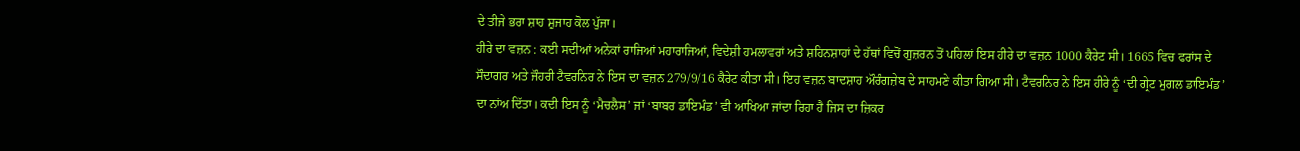ਦੇ ਤੀਜੇ ਭਰਾ ਸ਼ਾਹ ਸ਼ੁਜਾਹ ਕੋਲ ਪੁੱਜਾ।
ਹੀਰੇ ਦਾ ਵਜ਼ਨ : ਕਈ ਸਦੀਆਂ ਅਨੇਕਾਂ ਰਾਜਿਆਂ ਮਹਾਰਾਜਿਆਂ, ਵਿਦੇਸ਼ੀ ਹਮਲਾਵਰਾਂ ਅਤੇ ਸ਼ਹਿਨਸ਼ਾਹਾਂ ਦੇ ਹੱਥਾਂ ਵਿਚੋਂ ਗੁਜ਼ਰਨ ਤੋਂ ਪਹਿਲਾਂ ਇਸ ਹੀਰੇ ਦਾ ਵਜ਼ਨ 1000 ਕੈਰੇਟ ਸੀ। 1665 ਵਿਚ ਫਰਾਂਸ ਦੇ ਸੌਦਾਗਰ ਅਤੇ ਜੌਹਰੀ ਟੈਵਰਨਿਰ ਨੇ ਇਸ ਦਾ ਵਜ਼ਨ 279/9/16 ਕੈਰੇਟ ਕੀਤਾ ਸੀ। ਇਹ ਵਜ਼ਨ ਬਾਦਸ਼ਾਹ ਔਰੰਗਜ਼ੇਬ ਦੇ ਸਾਹਮਣੇ ਕੀਤਾ ਗਿਆ ਸੀ। ਟੈਵਰਨਿਰ ਨੇ ਇਸ ਹੀਰੇ ਨੂੰ ‘ਦੀ ਗ੍ਰੇਟ ਮੁਗਲ ਡਾਇਮੰਡ’ ਦਾ ਨਾਂਅ ਦਿੱਤਾ। ਕਦੀ ਇਸ ਨੂੰ ‘ਮੈਚਲੈਸ’ ਜਾਂ ‘ਬਾਬਰ ਡਾਇਮੰਡ’ ਵੀ ਆਖਿਆ ਜਾਂਦਾ ਰਿਹਾ ਹੈ ਜਿਸ ਦਾ ਜ਼ਿਕਰ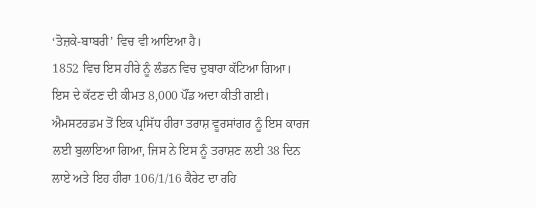‘ਤੋਜ਼ਕੇ-ਬਾਬਰੀ’ ਵਿਚ ਵੀ ਆਇਆ ਹੈ।
1852 ਵਿਚ ਇਸ ਹੀਰੇ ਨੂੰ ਲੰਡਨ ਵਿਚ ਦੁਬਾਰਾ ਕੱਟਿਆ ਗਿਆ। ਇਸ ਦੇ ਕੱਟਣ ਦੀ ਕੀਮਤ 8,000 ਪੌਂਡ ਅਦਾ ਕੀਤੀ ਗਈ। ਐਮਸਟਰਡਮ ਤੋਂ ਇਕ ਪ੍ਰਸਿੱਧ ਹੀਰਾ ਤਰਾਸ਼ ਵੂਰਸਾਂਗਰ ਨੂੰ ਇਸ ਕਾਰਜ ਲਈ ਬੁਲਾਇਆ ਗਿਆ, ਜਿਸ ਨੇ ਇਸ ਨੂੰ ਤਰਾਸ਼ਣ ਲਈ 38 ਦਿਨ ਲਾਏ ਅਤੇ ਇਹ ਹੀਰਾ 106/1/16 ਕੈਰੇਟ ਦਾ ਰਹਿ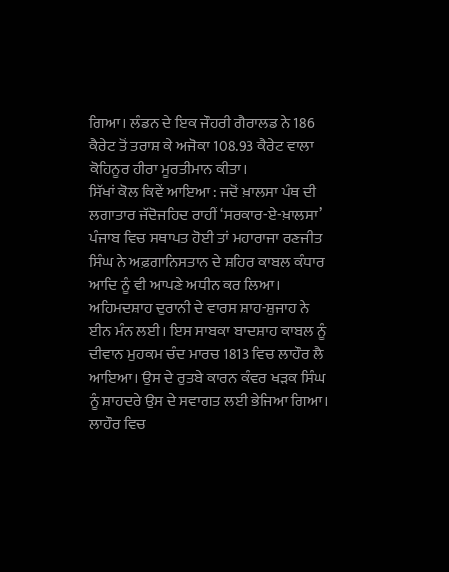ਗਿਆ। ਲੰਡਨ ਦੇ ਇਕ ਜੌਹਰੀ ਗੈਰਾਲਡ ਨੇ 186 ਕੈਰੇਟ ਤੋਂ ਤਰਾਸ਼ ਕੇ ਅਜੋਕਾ 108.93 ਕੈਰੇਟ ਵਾਲਾ ਕੋਹਿਨੂਰ ਹੀਰਾ ਮੂਰਤੀਮਾਨ ਕੀਤਾ।
ਸਿੱਖਾਂ ਕੋਲ ਕਿਵੇਂ ਆਇਆ : ਜਦੋਂ ਖ਼ਾਲਸਾ ਪੰਥ ਦੀ ਲਗਾਤਾਰ ਜੱਦੋਜਹਿਦ ਰਾਹੀਂ ‘ਸਰਕਾਰ-ਏ-ਖ਼ਾਲਸਾ’ ਪੰਜਾਬ ਵਿਚ ਸਥਾਪਤ ਹੋਈ ਤਾਂ ਮਹਾਰਾਜਾ ਰਣਜੀਤ ਸਿੰਘ ਨੇ ਅਫ਼ਗਾਨਿਸਤਾਨ ਦੇ ਸ਼ਹਿਰ ਕਾਬਲ ਕੰਧਾਰ ਆਦਿ ਨੂੰ ਵੀ ਆਪਣੇ ਅਧੀਨ ਕਰ ਲਿਆ। ਅਹਿਮਦਸ਼ਾਹ ਦੁਰਾਨੀ ਦੇ ਵਾਰਸ ਸ਼ਾਹ-ਸ਼ੁਜਾਹ ਨੇ ਈਨ ਮੰਨ ਲਈ। ਇਸ ਸਾਬਕਾ ਬਾਦਸ਼ਾਹ ਕਾਬਲ ਨੂੰ ਦੀਵਾਨ ਮੁਹਕਮ ਚੰਦ ਮਾਰਚ 1813 ਵਿਚ ਲਾਹੌਰ ਲੈ ਆਇਆ। ਉਸ ਦੇ ਰੁਤਬੇ ਕਾਰਨ ਕੰਵਰ ਖੜਕ ਸਿੰਘ ਨੂੰ ਸ਼ਾਹਦਰੇ ਉਸ ਦੇ ਸਵਾਗਤ ਲਈ ਭੇਜਿਆ ਗਿਆ।
ਲਾਹੌਰ ਵਿਚ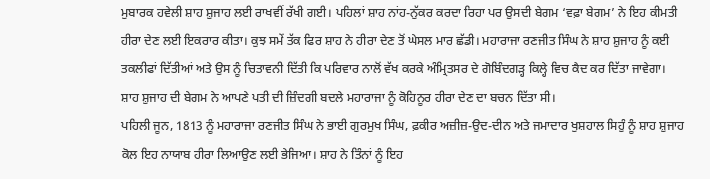ਮੁਬਾਰਕ ਹਵੇਲੀ ਸ਼ਾਹ ਸ਼ੁਜਾਹ ਲਈ ਰਾਖਵੀਂ ਰੱਖੀ ਗਈ। ਪਹਿਲਾਂ ਸ਼ਾਹ ਨਾਂਹ-ਨੁੱਕਰ ਕਰਦਾ ਰਿਹਾ ਪਰ ਉਸਦੀ ਬੇਗਮ ‘ਵਫ਼ਾ ਬੇਗਮ’ ਨੇ ਇਹ ਕੀਮਤੀ ਹੀਰਾ ਦੇਣ ਲਈ ਇਕਰਾਰ ਕੀਤਾ। ਕੁਝ ਸਮੇਂ ਤੱਕ ਫਿਰ ਸ਼ਾਹ ਨੇ ਹੀਰਾ ਦੇਣ ਤੋਂ ਘੇਸਲ ਮਾਰ ਛੱਡੀ। ਮਹਾਰਾਜਾ ਰਣਜੀਤ ਸਿੰਘ ਨੇ ਸ਼ਾਹ ਸ਼ੁਜਾਹ ਨੂੰ ਕਈ ਤਕਲੀਫਾਂ ਦਿੱਤੀਆਂ ਅਤੇ ਉਸ ਨੂੰ ਚਿਤਾਵਨੀ ਦਿੱਤੀ ਕਿ ਪਰਿਵਾਰ ਨਾਲੋਂ ਵੱਖ ਕਰਕੇ ਅੰਮ੍ਰਿਤਸਰ ਦੇ ਗੋਬਿੰਦਗੜ੍ਹ ਕਿਲ੍ਹੇ ਵਿਚ ਕੈਦ ਕਰ ਦਿੱਤਾ ਜਾਵੇਗਾ। ਸ਼ਾਹ ਸ਼ੁਜਾਹ ਦੀ ਬੇਗਮ ਨੇ ਆਪਣੇ ਪਤੀ ਦੀ ਜ਼ਿੰਦਗੀ ਬਦਲੇ ਮਹਾਰਾਜਾ ਨੂੰ ਕੋਹਿਨੂਰ ਹੀਰਾ ਦੇਣ ਦਾ ਬਚਨ ਦਿੱਤਾ ਸੀ।
ਪਹਿਲੀ ਜੂਨ, 1813 ਨੂੰ ਮਹਾਰਾਜਾ ਰਣਜੀਤ ਸਿੰਘ ਨੇ ਭਾਈ ਗੁਰਮੁਖ ਸਿੰਘ, ਫ਼ਕੀਰ ਅਜ਼ੀਜ਼-ਉਦ-ਦੀਨ ਅਤੇ ਜਮਾਦਾਰ ਖੁਸ਼ਹਾਲ ਸਿਹੁੰ ਨੂੰ ਸ਼ਾਹ ਸ਼ੁਜਾਹ ਕੋਲ ਇਹ ਨਾਯਾਬ ਹੀਰਾ ਲਿਆਉਣ ਲਈ ਭੇਜਿਆ। ਸ਼ਾਹ ਨੇ ਤਿੰਨਾਂ ਨੂੰ ਇਹ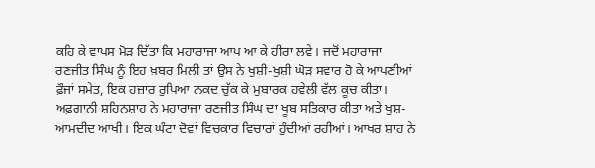ਕਹਿ ਕੇ ਵਾਪਸ ਮੋੜ ਦਿੱਤਾ ਕਿ ਮਹਾਰਾਜਾ ਆਪ ਆ ਕੇ ਹੀਰਾ ਲਵੇ। ਜਦੋਂ ਮਹਾਰਾਜਾ ਰਣਜੀਤ ਸਿੰਘ ਨੂੰ ਇਹ ਖ਼ਬਰ ਮਿਲੀ ਤਾਂ ਉਸ ਨੇ ਖੁਸ਼ੀ-ਖੁਸ਼ੀ ਘੋੜ ਸਵਾਰ ਹੋ ਕੇ ਆਪਣੀਆਂ ਫ਼ੌਜਾਂ ਸਮੇਤ, ਇਕ ਹਜ਼ਾਰ ਰੁਪਿਆ ਨਕਦ ਚੁੱਕ ਕੇ ਮੁਬਾਰਕ ਹਵੇਲੀ ਵੱਲ ਕੂਚ ਕੀਤਾ। ਅਫ਼ਗਾਨੀ ਸ਼ਹਿਨਸ਼ਾਹ ਨੇ ਮਹਾਰਾਜਾ ਰਣਜੀਤ ਸਿੰਘ ਦਾ ਖੂਬ ਸਤਿਕਾਰ ਕੀਤਾ ਅਤੇ ਖੁਸ਼-ਆਮਦੀਦ ਆਖੀ। ਇਕ ਘੰਟਾ ਦੋਵਾਂ ਵਿਚਕਾਰ ਵਿਚਾਰਾਂ ਹੁੰਦੀਆਂ ਰਹੀਆਂ। ਆਖਰ ਸ਼ਾਹ ਨੇ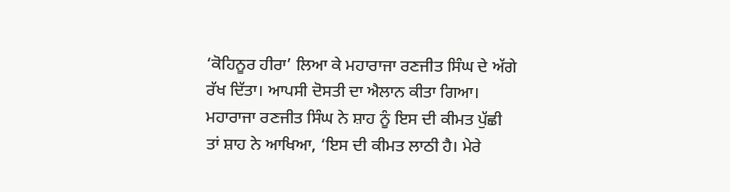‘ਕੋਹਿਨੂਰ ਹੀਰਾ’ ਲਿਆ ਕੇ ਮਹਾਰਾਜਾ ਰਣਜੀਤ ਸਿੰਘ ਦੇ ਅੱਗੇ ਰੱਖ ਦਿੱਤਾ। ਆਪਸੀ ਦੋਸਤੀ ਦਾ ਐਲਾਨ ਕੀਤਾ ਗਿਆ। ਮਹਾਰਾਜਾ ਰਣਜੀਤ ਸਿੰਘ ਨੇ ਸ਼ਾਹ ਨੂੰ ਇਸ ਦੀ ਕੀਮਤ ਪੁੱਛੀ ਤਾਂ ਸ਼ਾਹ ਨੇ ਆਖਿਆ, ‘ਇਸ ਦੀ ਕੀਮਤ ਲਾਠੀ ਹੈ। ਮੇਰੇ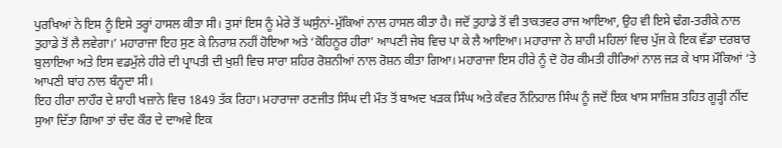ਪੁਰਖਿਆਂ ਨੇ ਇਸ ਨੂੰ ਇਸੇ ਤਰ੍ਹਾਂ ਹਾਸਲ ਕੀਤਾ ਸੀ। ਤੁਸਾਂ ਇਸ ਨੂੰ ਮੇਰੇ ਤੋਂ ਘਸੁੰਨਾਂ-ਮੁੱਕਿਆਂ ਨਾਲ ਹਾਸਲ ਕੀਤਾ ਹੈ। ਜਦੋਂ ਤੁਹਾਡੇ ਤੋਂ ਵੀ ਤਾਕਤਵਰ ਰਾਜ ਆਇਆ, ਉਹ ਵੀ ਇਸੇ ਢੰਗ-ਤਰੀਕੇ ਨਾਲ ਤੁਹਾਡੇ ਤੋਂ ਲੈ ਲਵੇਗਾ।’ ਮਹਾਰਾਜਾ ਇਹ ਸੁਣ ਕੇ ਨਿਰਾਸ਼ ਨਹੀਂ ਹੋਇਆ ਅਤੇ ‘ਕੋਹਿਨੂਰ ਹੀਰਾ’ ਆਪਣੀ ਜੇਬ ਵਿਚ ਪਾ ਕੇ ਲੈ ਆਇਆ। ਮਹਾਰਾਜਾ ਨੇ ਸ਼ਾਹੀ ਮਹਿਲਾਂ ਵਿਚ ਪੁੱਜ ਕੇ ਇਕ ਵੱਡਾ ਦਰਬਾਰ ਬੁਲਾਇਆ ਅਤੇ ਇਸ ਵਡਮੁੱਲੇ ਹੀਰੇ ਦੀ ਪ੍ਰਾਪਤੀ ਦੀ ਖੁਸ਼ੀ ਵਿਚ ਸਾਰਾ ਸ਼ਹਿਰ ਰੋਸ਼ਨੀਆਂ ਨਾਲ ਰੋਸ਼ਨ ਕੀਤਾ ਗਿਆ। ਮਹਾਰਾਜਾ ਇਸ ਹੀਰੇ ਨੂੰ ਦੋ ਹੋਰ ਕੀਮਤੀ ਹੀਰਿਆਂ ਨਾਲ ਜੜ ਕੇ ਖਾਸ ਮੌਕਿਆਂ ‘ਤੇ ਆਪਣੀ ਬਾਂਹ ਨਾਲ ਬੰਨ੍ਹਦਾ ਸੀ।
ਇਹ ਹੀਰਾ ਲਾਹੌਰ ਦੇ ਸ਼ਾਹੀ ਖਜ਼ਾਨੇ ਵਿਚ 1849 ਤੱਕ ਰਿਹਾ। ਮਹਾਰਾਜਾ ਰਣਜੀਤ ਸਿੰਘ ਦੀ ਮੌਤ ਤੋਂ ਬਾਅਦ ਖੜਕ ਸਿੰਘ ਅਤੇ ਕੰਵਰ ਨੌਨਿਹਾਲ ਸਿੰਘ ਨੂੰ ਜਦੋਂ ਇਕ ਖਾਸ ਸਾਜ਼ਿਸ਼ ਤਹਿਤ ਗੂੜ੍ਹੀ ਨੀਂਦ ਸੁਆ ਦਿੱਤਾ ਗਿਆ ਤਾਂ ਚੰਦ ਕੌਰ ਦੇ ਦਾਅਵੇ ਇਕ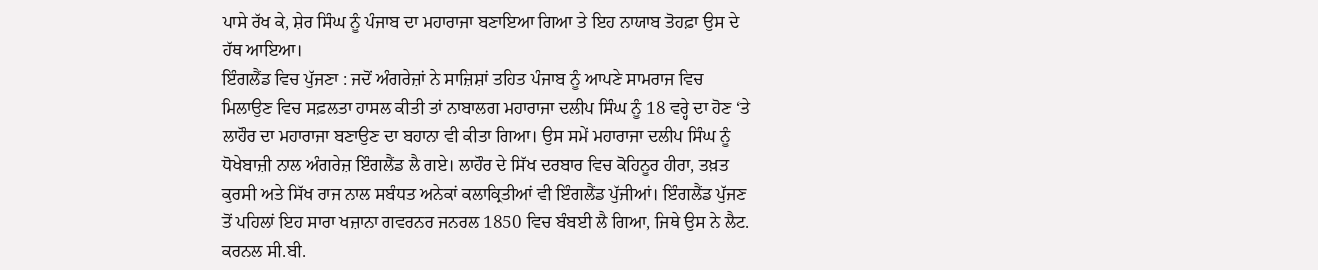ਪਾਸੇ ਰੱਖ ਕੇ, ਸ਼ੇਰ ਸਿੰਘ ਨੂੰ ਪੰਜਾਬ ਦਾ ਮਹਾਰਾਜਾ ਬਣਾਇਆ ਗਿਆ ਤੇ ਇਹ ਨਾਯਾਬ ਤੋਹਫ਼ਾ ਉਸ ਦੇ ਹੱਥ ਆਇਆ।
ਇੰਗਲੈਂਡ ਵਿਚ ਪੁੱਜਣਾ : ਜਦੋਂ ਅੰਗਰੇਜ਼ਾਂ ਨੇ ਸਾਜ਼ਿਸ਼ਾਂ ਤਹਿਤ ਪੰਜਾਬ ਨੂੰ ਆਪਣੇ ਸਾਮਰਾਜ ਵਿਚ ਮਿਲਾਉਣ ਵਿਚ ਸਫ਼ਲਤਾ ਹਾਸਲ ਕੀਤੀ ਤਾਂ ਨਾਬਾਲਗ ਮਹਾਰਾਜਾ ਦਲੀਪ ਸਿੰਘ ਨੂੰ 18 ਵਰ੍ਹੇ ਦਾ ਹੋਣ ‘ਤੇ ਲਾਹੌਰ ਦਾ ਮਹਾਰਾਜਾ ਬਣਾਉਣ ਦਾ ਬਹਾਨਾ ਵੀ ਕੀਤਾ ਗਿਆ। ਉਸ ਸਮੇਂ ਮਹਾਰਾਜਾ ਦਲੀਪ ਸਿੰਘ ਨੂੰ ਧੋਖੇਬਾਜ਼ੀ ਨਾਲ ਅੰਗਰੇਜ਼ ਇੰਗਲੈਂਡ ਲੈ ਗਏ। ਲਾਹੌਰ ਦੇ ਸਿੱਖ ਦਰਬਾਰ ਵਿਚ ਕੋਹਿਨੂਰ ਹੀਰਾ, ਤਖ਼ਤ ਕੁਰਸੀ ਅਤੇ ਸਿੱਖ ਰਾਜ ਨਾਲ ਸਬੰਧਤ ਅਨੇਕਾਂ ਕਲਾਕ੍ਰਿਤੀਆਂ ਵੀ ਇੰਗਲੈਂਡ ਪੁੱਜੀਆਂ। ਇੰਗਲੈਂਡ ਪੁੱਜਣ ਤੋਂ ਪਹਿਲਾਂ ਇਹ ਸਾਰਾ ਖਜ਼ਾਨਾ ਗਵਰਨਰ ਜਨਰਲ 1850 ਵਿਚ ਬੰਬਈ ਲੈ ਗਿਆ, ਜਿਥੇ ਉਸ ਨੇ ਲੈਟ. ਕਰਨਲ ਸੀ.ਬੀ.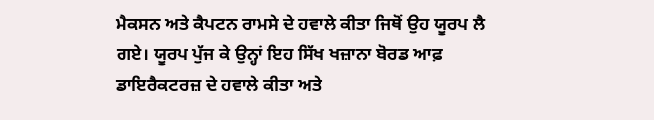ਮੈਕਸਨ ਅਤੇ ਕੈਪਟਨ ਰਾਮਸੇ ਦੇ ਹਵਾਲੇ ਕੀਤਾ ਜਿਥੋਂ ਉਹ ਯੂਰਪ ਲੈ ਗਏ। ਯੂਰਪ ਪੁੱਜ ਕੇ ਉਨ੍ਹਾਂ ਇਹ ਸਿੱਖ ਖਜ਼ਾਨਾ ਬੋਰਡ ਆਫ਼ ਡਾਇਰੈਕਟਰਜ਼ ਦੇ ਹਵਾਲੇ ਕੀਤਾ ਅਤੇ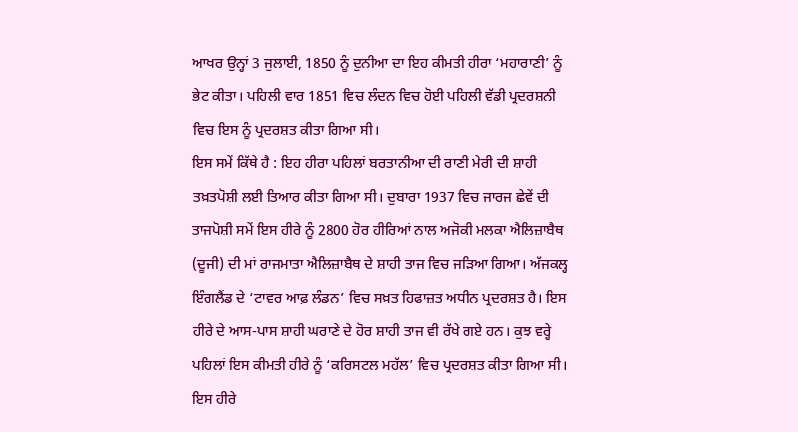ਆਖਰ ਉਨ੍ਹਾਂ 3 ਜੁਲਾਈ, 1850 ਨੂੰ ਦੁਨੀਆ ਦਾ ਇਹ ਕੀਮਤੀ ਹੀਰਾ ‘ਮਹਾਰਾਣੀ’ ਨੂੰ ਭੇਟ ਕੀਤਾ। ਪਹਿਲੀ ਵਾਰ 1851 ਵਿਚ ਲੰਦਨ ਵਿਚ ਹੋਈ ਪਹਿਲੀ ਵੱਡੀ ਪ੍ਰਦਰਸ਼ਨੀ ਵਿਚ ਇਸ ਨੂੰ ਪ੍ਰਦਰਸ਼ਤ ਕੀਤਾ ਗਿਆ ਸੀ।
ਇਸ ਸਮੇਂ ਕਿੱਥੇ ਹੈ : ਇਹ ਹੀਰਾ ਪਹਿਲਾਂ ਬਰਤਾਨੀਆ ਦੀ ਰਾਣੀ ਮੇਰੀ ਦੀ ਸ਼ਾਹੀ ਤਖ਼ਤਪੋਸ਼ੀ ਲਈ ਤਿਆਰ ਕੀਤਾ ਗਿਆ ਸੀ। ਦੁਬਾਰਾ 1937 ਵਿਚ ਜਾਰਜ ਛੇਵੇਂ ਦੀ ਤਾਜਪੋਸ਼ੀ ਸਮੇਂ ਇਸ ਹੀਰੇ ਨੂੰ 2800 ਹੋਰ ਹੀਰਿਆਂ ਨਾਲ ਅਜੋਕੀ ਮਲਕਾ ਐਲਿਜ਼ਾਬੈਥ (ਦੂਜੀ) ਦੀ ਮਾਂ ਰਾਜਮਾਤਾ ਐਲਿਜ਼ਾਬੈਥ ਦੇ ਸ਼ਾਹੀ ਤਾਜ ਵਿਚ ਜੜਿਆ ਗਿਆ। ਅੱਜਕਲ੍ਹ ਇੰਗਲੈਂਡ ਦੇ ‘ਟਾਵਰ ਆਫ਼ ਲੰਡਨ’ ਵਿਚ ਸਖ਼ਤ ਹਿਫਾਜ਼ਤ ਅਧੀਨ ਪ੍ਰਦਰਸ਼ਤ ਹੈ। ਇਸ ਹੀਰੇ ਦੇ ਆਸ-ਪਾਸ ਸ਼ਾਹੀ ਘਰਾਣੇ ਦੇ ਹੋਰ ਸ਼ਾਹੀ ਤਾਜ ਵੀ ਰੱਖੇ ਗਏ ਹਨ। ਕੁਝ ਵਰ੍ਹੇ ਪਹਿਲਾਂ ਇਸ ਕੀਮਤੀ ਹੀਰੇ ਨੂੰ ‘ਕਰਿਸਟਲ ਮਹੱਲ’ ਵਿਚ ਪ੍ਰਦਰਸ਼ਤ ਕੀਤਾ ਗਿਆ ਸੀ। ਇਸ ਹੀਰੇ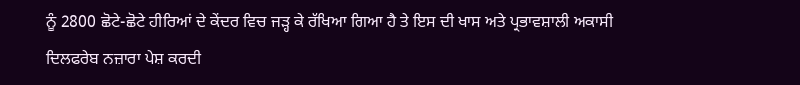ਨੂੰ 2800 ਛੋਟੇ-ਛੋਟੇ ਹੀਰਿਆਂ ਦੇ ਕੇਂਦਰ ਵਿਚ ਜੜ੍ਹ ਕੇ ਰੱਖਿਆ ਗਿਆ ਹੈ ਤੇ ਇਸ ਦੀ ਖਾਸ ਅਤੇ ਪ੍ਰਭਾਵਸ਼ਾਲੀ ਅਕਾਸੀ ਦਿਲਫਰੇਬ ਨਜ਼ਾਰਾ ਪੇਸ਼ ਕਰਦੀ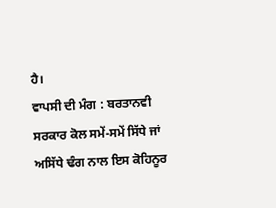ਹੈ।
ਵਾਪਸੀ ਦੀ ਮੰਗ : ਬਰਤਾਨਵੀ ਸਰਕਾਰ ਕੋਲ ਸਮੇਂ-ਸਮੇਂ ਸਿੱਧੇ ਜਾਂ ਅਸਿੱਧੇ ਢੰਗ ਨਾਲ ਇਸ ਕੋਹਿਨੂਰ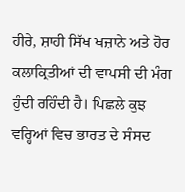ਹੀਰੇ, ਸ਼ਾਹੀ ਸਿੱਖ ਖਜ਼ਾਨੇ ਅਤੇ ਹੋਰ ਕਲਾਕ੍ਰਿਤੀਆਂ ਦੀ ਵਾਪਸੀ ਦੀ ਮੰਗ ਹੁੰਦੀ ਰਹਿੰਦੀ ਹੈ। ਪਿਛਲੇ ਕੁਝ ਵਰ੍ਹਿਆਂ ਵਿਚ ਭਾਰਤ ਦੇ ਸੰਸਦ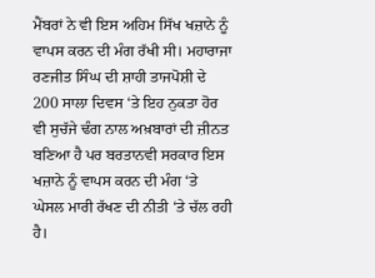ਮੈਂਬਰਾਂ ਨੇ ਵੀ ਇਸ ਅਹਿਮ ਸਿੱਖ ਖਜ਼ਾਨੇ ਨੂੰ ਵਾਪਸ ਕਰਨ ਦੀ ਮੰਗ ਰੱਖੀ ਸੀ। ਮਹਾਰਾਜਾ ਰਣਜੀਤ ਸਿੰਘ ਦੀ ਸ਼ਾਹੀ ਤਾਜਪੋਸ਼ੀ ਦੇ 200 ਸਾਲਾ ਦਿਵਸ ‘ਤੇ ਇਹ ਨੁਕਤਾ ਹੋਰ ਵੀ ਸੁਚੱਜੇ ਢੰਗ ਨਾਲ ਅਖ਼ਬਾਰਾਂ ਦੀ ਜ਼ੀਨਤ ਬਣਿਆ ਹੈ ਪਰ ਬਰਤਾਨਵੀ ਸਰਕਾਰ ਇਸ ਖਜ਼ਾਨੇ ਨੂੰ ਵਾਪਸ ਕਰਨ ਦੀ ਮੰਗ ‘ਤੇ ਘੇਸਲ ਮਾਰੀ ਰੱਖਣ ਦੀ ਨੀਤੀ ‘ਤੇ ਚੱਲ ਰਹੀ ਹੈ।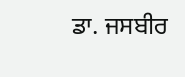ਡਾ. ਜਸਬੀਰ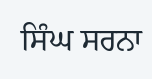ਸਿੰਘ ਸਰਨਾ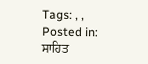Tags: , ,
Posted in: ਸਾਹਿਤ